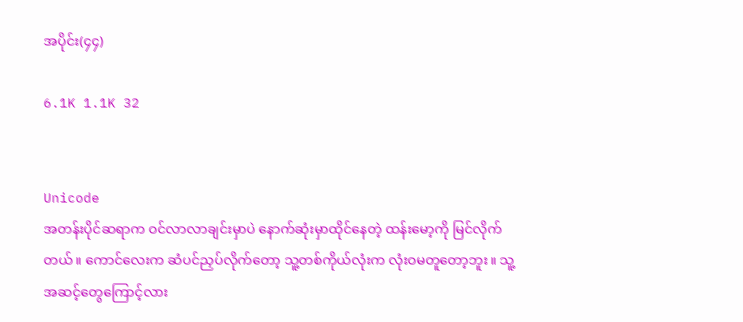အပိုင်း(၄၄)

6.1K 1.1K 32


Unicode
အတန်းပိုင်ဆရာက ဝင်လာလာချင်းမှာပဲ နောက်ဆုံးမှာထိုင်နေတဲ့ ထန်းမော့ကို မြင်လိုက်တယ်။ ကောင်လေးက ဆံပင်ညှပ်လိုက်တော့ သူ့တစ်ကိုယ်လုံးက လုံးဝမတူတော့ဘူး။ သူ့အဆင့်တွေကြောင့်လား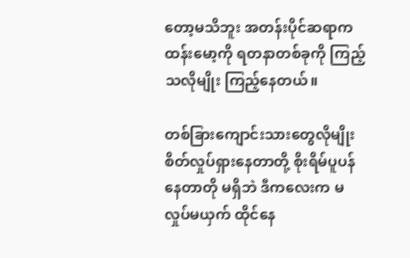တော့မသိဘူး အတန်းပိုင်ဆရာက ထန်းမော့ကို ရတနာတစ်ခုကို ကြည့်သလိုမျိုး ကြည့်နေတယ်။

တစ်ခြားကျောင်းသားတွေလိုမျိုး စိတ်လှုပ်ရှားနေတာတို့ စိုးရိမ်ပူပန်နေတာတို မရှိဘဲ ဒီကလေးက မလှုပ်မယှက် ထိုင်နေ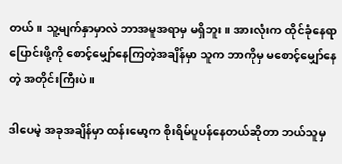တယ်။ သူ့မျက်နှာမှာလဲ ဘာအမူအရာမှ မရှိဘူး။ အားလုံးက ထိုင်ခုံနေရာပြောင်းဖို့ကို စောင့်မျှော်နေကြတဲ့အချိန်မှာ သူက ဘာကိုမှ မစောင့်မျှော်နေတဲ့ အတိုင်းကြီးပဲ။

ဒါပေမဲ့ အခုအချိန်မှာ ထန်းမော့က စိုးရိမ်ပူပန်နေတယ်ဆိုတာ ဘယ်သူမှ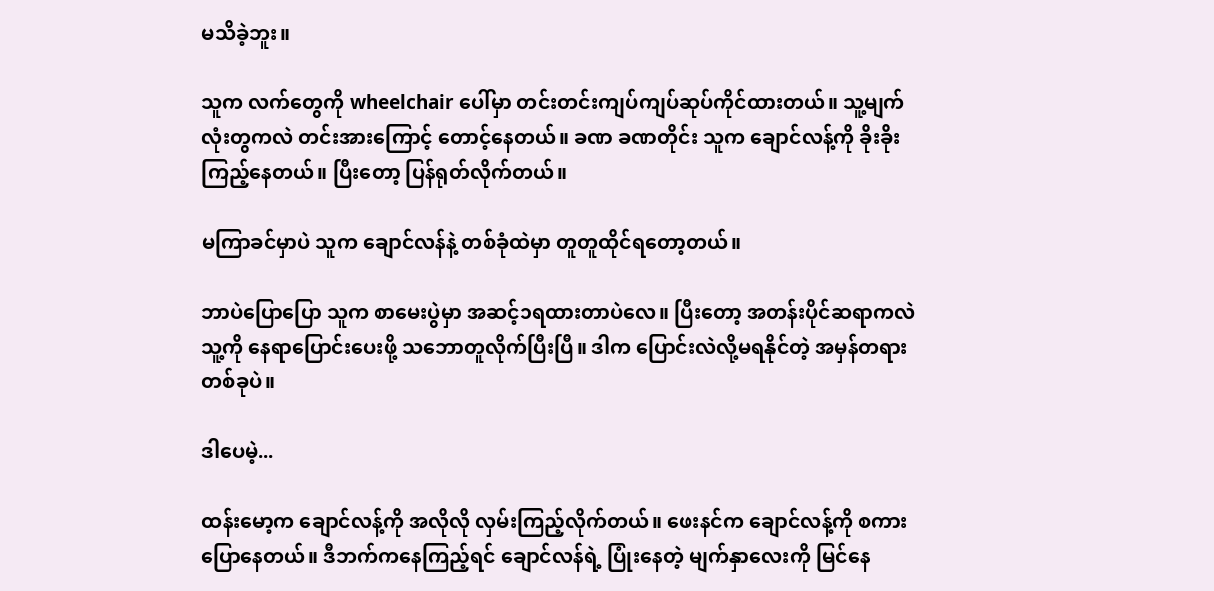မသိခဲ့ဘူး။

သူက လက်တွေကို wheelchair ပေါ်မှာ တင်းတင်းကျပ်ကျပ်ဆုပ်ကိုင်ထားတယ်။ သူ့မျက်လုံးတွကလဲ တင်းအားကြောင့် တောင့်နေတယ်။ ခဏ ခဏတိုင်း သူက ချောင်လန့်ကို ခိုးခိုးကြည့်နေတယ်။ ပြီးတော့ ပြန်ရုတ်လိုက်တယ်။

မကြာခင်မှာပဲ သူက ချောင်လန်နဲ့ တစ်ခုံထဲမှာ တူတူထိုင်ရတော့တယ်။

ဘာပဲပြောပြော သူက စာမေးပွဲမှာ အဆင့်၁ရထားတာပဲလေ။ ပြီးတော့ အတန်းပိုင်ဆရာကလဲ သူ့ကို နေရာပြောင်းပေးဖို့ သဘောတူလိုက်ပြီးပြီ။ ဒါက ပြောင်းလဲလို့မရနိုင်တဲ့ အမှန်တရားတစ်ခုပဲ။

ဒါပေမဲ့...

ထန်းမော့က ချောင်လန့်ကို အလိုလို လှမ်းကြည့်လိုက်တယ်။ ဖေးနင်က ချောင်လန့်ကို စကားပြောနေတယ်။ ဒီဘက်ကနေကြည့်ရင် ချောင်လန်ရဲ့ ပြုံးနေတဲ့ မျက်နှာလေးကို မြင်နေ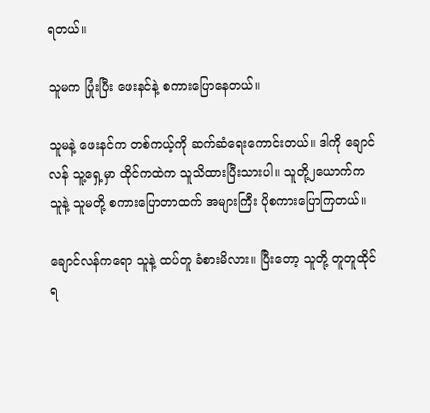ရတယ်။

သူမက ပြုံးပြီး ဖေးနင်နဲ့ စကားပြောနေတယ်။

သူမနဲ့ ဖေးနင်က တစ်ကယ့်ကို ဆက်ဆံရေးကောင်းတယ်။ ဒါကို ချောင်လန် သူ့ရှေ့မှာ ထိုင်ကထဲက သူသိထားပြီးသားပါ။ သူတို့၂ယောက်က သူနဲ့ သူမတို့ စကားပြောတာထက် အများကြီး ပိုစကားပြောကြတယ်။

ချောင်လန်ကရော သူနဲ့ ထပ်တူ ခံစားမိလား။ ပြီးတော့ သူတို့ တူတူထိုင်ရ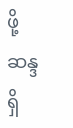ဖို့ ဆန္ဒရှိ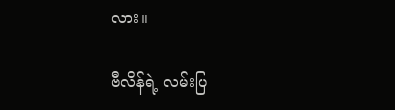လား။

ဗီလိန်ရဲ့ လမ်းပြ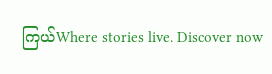ကြယ်Where stories live. Discover now